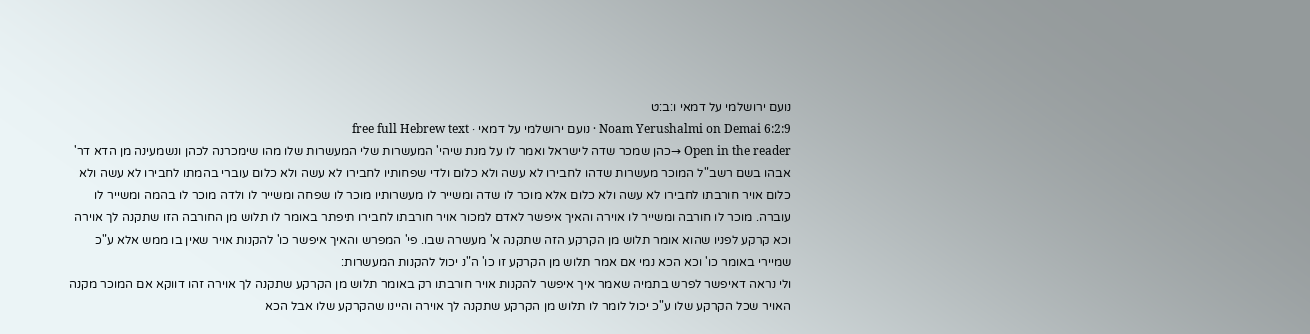נועם ירושלמי על דמאי ו:ב:ט
Noam Yerushalmi on Demai 6:2:9 · נועם ירושלמי על דמאי · free full Hebrew text
Open in the reader →כהן שמכר שדה לישראל ואמר לו על מנת שיהי' המעשרות שלי המעשרות שלו מהו שימכרנה לכהן ונשמעינה מן הדא דר' אבהו בשם רשב"ל המוכר מעשרות שדהו לחבירו לא עשה ולא כלום ולדי שפחותיו לחבירו לא עשה ולא כלום עוברי בהמתו לחבירו לא עשה ולא כלום אויר חורבתו לחבירו לא עשה ולא כלום אלא מוכר לו שדה ומשייר לו מעשרותיו מוכר לו שפחה ומשייר לו ולדה מוכר לו בהמה ומשייר לו עוברה. מוכר לו חורבה ומשייר לו אוירה והאיך איפשר לאדם למכור אויר חורבתו לחבירו תיפתר באומר לו תלוש מן החורבה הזו שתקנה לך אוירה וכא קרקע לפניו שהוא אומר תלוש מן הקרקע הזה שתקנה א' מעשרה שבו. פי' המפרש והאיך איפשר כו' להקנות אויר שאין בו ממש אלא ע"כ שמיירי באומר כו' וכא הכא נמי אם אמר תלוש מן הקרקע זו כו' ה"נ יכול להקנות המעשרות:
ולי נראה דאיפשר לפרש בתמיה שאמר איך איפשר להקנות אויר חורבתו רק באומר תלוש מן הקרקע שתקנה לך אוירה זהו דווקא אם המוכר מקנה האויר שכל הקרקע שלו ע"כ יכול לומר לו תלוש מן הקרקע שתקנה לך אוירה והיינו שהקרקע שלו אבל הכא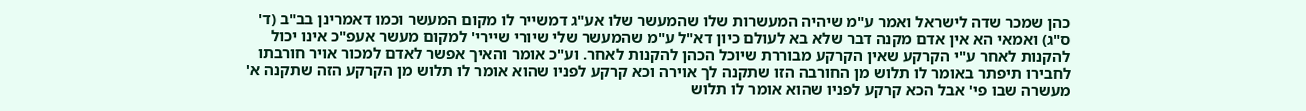כהן שמכר שדה לישראל ואמר ע"מ שיהיה המעשרות שלו שהמעשר שלו אע"ג דמשייר לו מקום המעשר וכמו דאמרינן בב"ב (ד' ס"ג) ואמאי הא אין אדם מקנה דבר שלא בא לעולם כיון דא"ל ע"מ שהמעשר שלי שיורי שיירי' למקום מעשר אעפ"כ אינו יכול להקנות לאחר ע"י הקרקע שאין הקרקע מבוררת שיוכל הכהן להקנות לאחר. וע"כ אומר והאיך אפשר לאדם למכור אויר חורבתו לחבירו תיפתר באומר לו תלוש מן החורבה הזו שתקנה לך אוירה וכא קרקע לפניו שהוא אומר לו תלוש מן הקרקע הזה שתקנה א' מעשרה שבו פי' אבל הכא קרקע לפניו שהוא אומר לו תלוש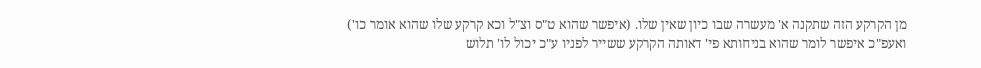מן הקרקע הזה שתקנה א' מעשרה שבו כיון שאין שלו. (איפשר שהוא ט"ס וצ"ל וכא קרקע שלו שהוא אומר כו') ואעפ"כ איפשר לומר שהוא בניחותא פי' דאותה הקרקע ששייר לפניו ע"כ יכול לו' תלוש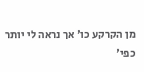מן הקרקע כו' אך נראה לי יותר כפי'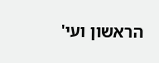הראשון ועי'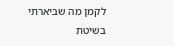לקמן מה שביארתי בשיטת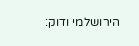הירושלמי ודוק: